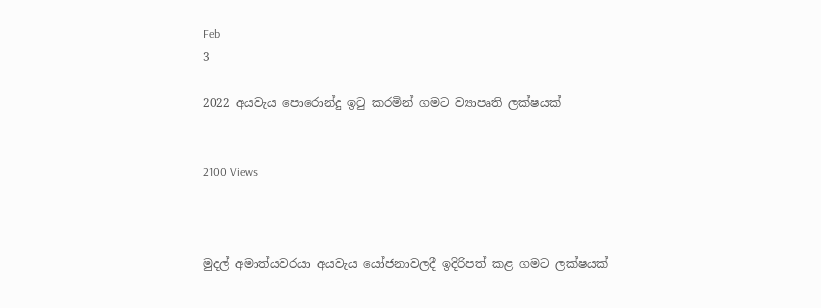Feb
3

2022 අයවැය පොරොන්දු ඉටු කරමින් ගමට ව්‍යාපෘති ලක්ෂයක්


2100 Views



මුදල් අමාත්යවරයා අයවැය යෝජනාවලදී ඉදිරිපත් කළ ගමට ලක්ෂයක්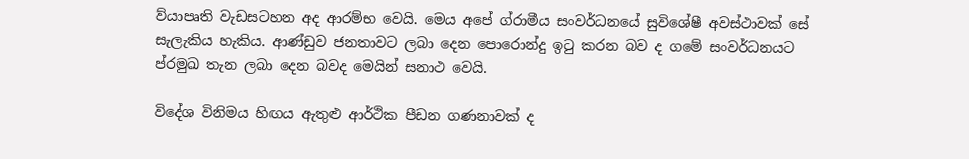ව්යාපෘති වැඩසටහන අද ආරම්භ වෙයි. මෙය අපේ ග්රාමීය සංවර්ධනයේ සුවිශේෂී අවස්ථාවක් සේ සැලැකිය හැකිය. ආණ්ඩුව ජනතාවට ලබා දෙන පොරොන්දු ඉටු කරන බව ද ගමේ සංවර්ධනයට ප්රමුඛ තැන ලබා දෙන බවද මෙයින් සනාථ වෙයි.

විදේශ විනිමය හිඟය ඇතුළු ආර්ථික පීඩන ගණනාවක් ද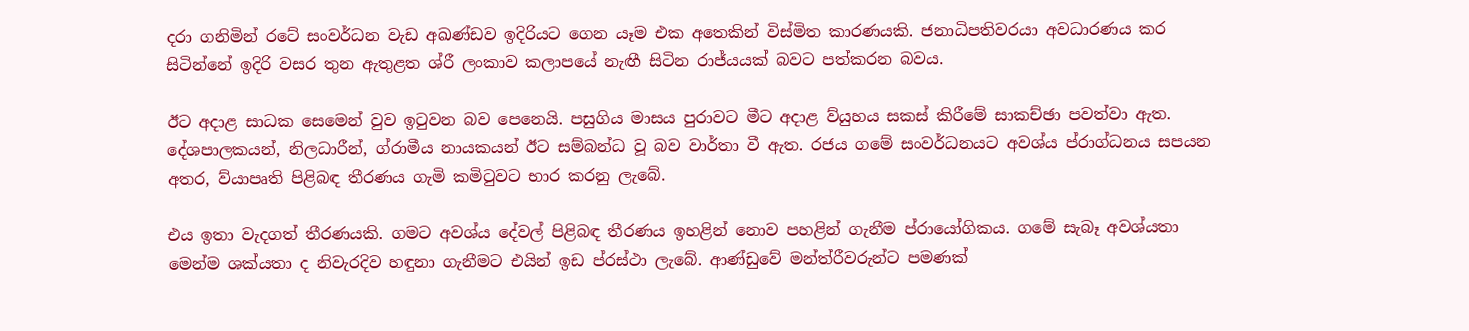දරා ගනිමින් රටේ සංවර්ධන වැඩ අඛණ්ඩව ඉදිරියට ගෙන යෑම එක අතෙකින් විස්මිත කාරණයකි. ජනාධිපතිවරයා අවධාරණය කර සිටින්නේ ඉදිරි වසර තුන ඇතුළත ශ්රී ලංකාව කලාපයේ නැඟී සිටින රාජ්යයක් බවට පත්කරන බවය.

ඊට අදාළ සාධක සෙමෙන් වුව ඉටුවන බව පෙනෙයි. පසුගිය මාසය පුරාවට මීට අදාළ ව්යුහය සකස් කිරීමේ සාකච්ඡා පවත්වා ඇත. දේශපාලකයන්, නිලධාරීන්, ග්රාමීය නායකයන් ඊට සම්බන්ධ වූ බව වාර්තා වී ඇත. රජය ගමේ සංවර්ධනයට අවශ්ය ප්රාග්ධනය සපයන අතර, ව්යාපෘති පිළිබඳ තීරණය ගැමි කමිටුවට භාර කරනු ලැබේ.

එය ඉතා වැදගත් තීරණයකි. ගමට අවශ්ය දේවල් පිළිබඳ තීරණය ඉහළින් නොව පහළින් ගැනීම ප්රායෝගිකය. ගමේ සැබෑ අවශ්යතා මෙන්ම ශක්යතා ද නිවැරදිව හඳුනා ගැනීමට එයින් ඉඩ ප්රස්ථා ලැබේ. ආණ්ඩුවේ මන්ත්රීවරුන්ට පමණක්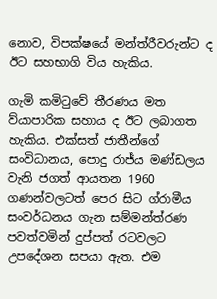නොව, විපක්ෂයේ මන්ත්රීවරුන්ට ද ඊට සහභාගි විය හැකිය.

ගැමි කමිටුවේ තීරණය මත ව්යාපාරික සහාය ද ඊට ලබාගත හැකිය. එක්සත් ජාතීන්ගේ සංවිධානය, පොදු රාජ්ය මණ්ඩලය වැනි ජගත් ආයතන 1960 ගණන්වලටත් පෙර සිට ග්රාමීය සංවර්ධනය ගැන සම්මන්ත්රණ පවත්වමින් දුප්පත් රටවලට උපදේශන සපයා ඇත. එම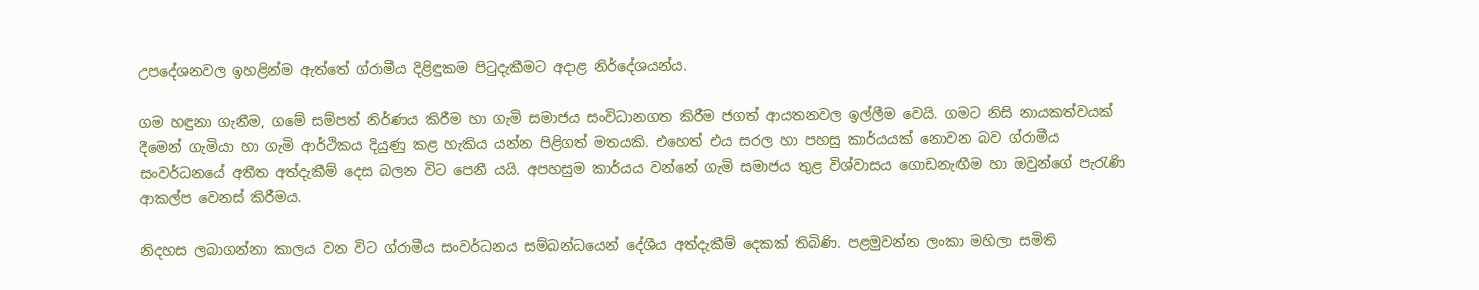උපදේශනවල ඉහළින්ම ඇත්තේ ග්රාමීය දිළිඳුකම පිටුදැකීමට අදාළ නිර්දේශයන්ය.

ගම හඳුනා ගැනීම, ගමේ සම්පත් නිර්ණය කිරීම හා ගැමි සමාජය සංවිධානගත කිරීම ජගත් ආයතනවල ඉල්ලීම වෙයි. ගමට නිසි නායකත්වයක් දීමෙන් ගැමියා හා ගැමි ආර්ථිකය දියුණු කළ හැකිය යන්න පිළිගත් මතයකි. එහෙත් එය සරල හා පහසු කාර්යයක් නොවන බව ග්රාමීය සංවර්ධනයේ අතීත අත්දැකීම් දෙස බලන විට පෙනී යයි. අපහසුම කාර්යය වන්නේ ගැමි සමාජය තුළ විශ්වාසය ගොඩනැඟීම හා ඔවුන්ගේ පැරැණි ආකල්ප වෙනස් කිරීමය.

නිදහස ලබාගන්නා කාලය වන විට ග්රාමීය සංවර්ධනය සම්බන්ධයෙන් දේශීය අත්දැකීම් දෙකක් තිබිණි. පළමුවන්න ලංකා මහිලා සමිති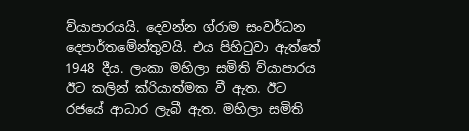ව්යාපාරයයි. දෙවන්න ග්රාම සංවර්ධන දෙපාර්තමේන්තුවයි. එය පිහිටුවා ඇත්තේ 1948 දීය. ලංකා මහිලා සමිති ව්යාපාරය ඊට කලින් ක්රියාත්මක වී ඇත. ඊට රජයේ ආධාර ලැබී ඇත. මහිලා සමිති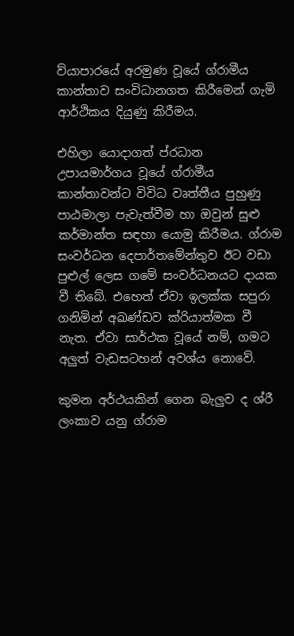ව්යාපාරයේ අරමුණ වූයේ ග්රාමීය කාන්තාව සංවිධානගත කිරීමෙන් ගැමි ආර්ථිකය දියුණු කිරීමය.

එහිලා යොදාගත් ප්රධාන උපායමාර්ගය වූයේ ග්රාමීය කාන්තාවන්ට විවිධ වෘත්තීය පුහුණු පාඨමාලා පැවැත්වීම හා ඔවුන් සුළු කර්මාන්ත සඳහා යොමු කිරීමය. ග්රාම සංවර්ධන දෙපාර්තමේන්තුව ඊට වඩා පුළුල් ලෙස ගමේ සංවර්ධනයට දායක වී තිබේ. එහෙත් ඒවා ඉලක්ක සපුරා ගනිමින් අඛණ්ඩව ක්රියාත්මක වී නැත. ඒවා සාර්ථක වූයේ නම්, ගමට අලුත් වැඩසටහන් අවශ්ය නොවේ.

කුමන අර්ථයකින් ගෙන බැලුව ද ශ්රී ලංකාව යනු ග්රාම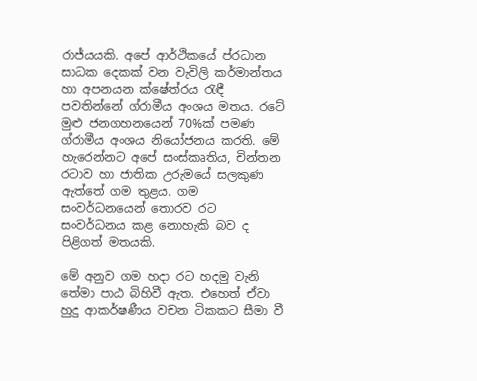රාජ්යයකි. අපේ ආර්ථිකයේ ප්රධාන සාධක දෙකක් වන වැවිලි කර්මාන්තය හා අපනයන ක්ෂේත්රය රැඳී පවතින්නේ ග්රාමීය අංශය මතය. රටේ මුළු ජනගහනයෙන් 70%ක් පමණ ග්රාමීය අංශය නියෝජනය කරති. මේ හැරෙන්නට අපේ සංස්කෘතිය, චින්තන රටාව හා ජාතික උරුමයේ සලකුණ ඇත්තේ ගම තුළය. ගම සංවර්ධනයෙන් තොරව රට සංවර්ධනය කළ නොහැකි බව ද පිළිගත් මතයකි.

මේ අනුව ගම හදා රට හදමු වැනි තේමා පාඨ බිහිවී ඇත. එහෙත් ඒවා හුදු ආකර්ෂණීය වචන ටිකකට සීමා වී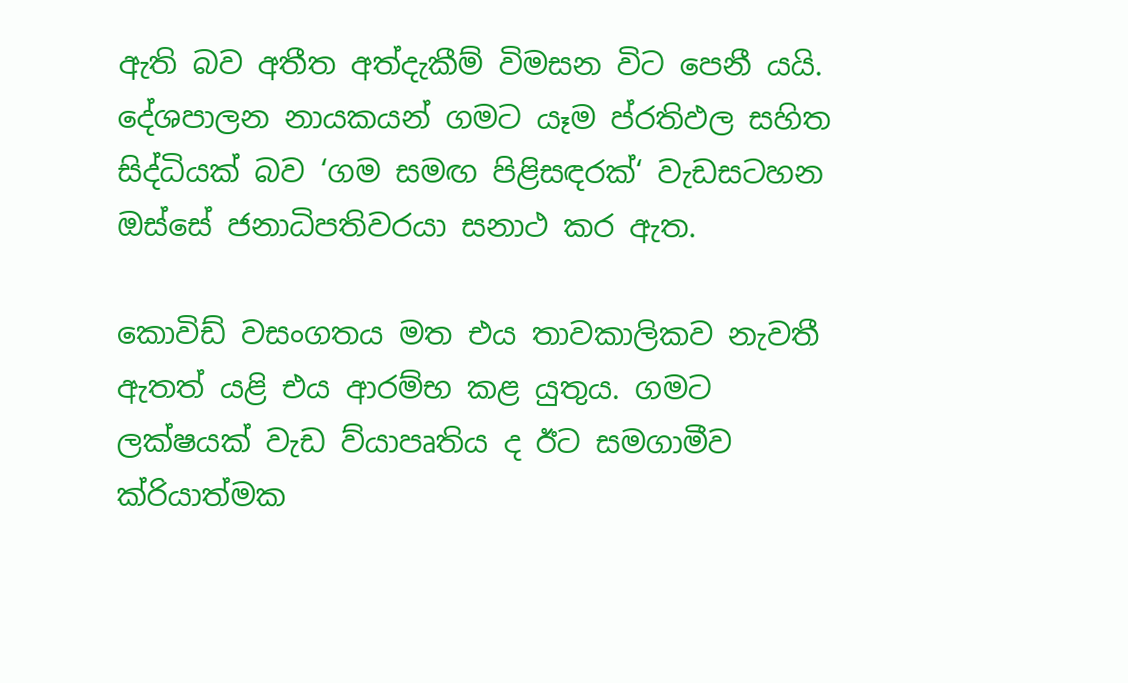ඇති බව අතීත අත්දැකීම් විමසන විට පෙනී යයි. දේශපාලන නායකයන් ගමට යෑම ප්රතිඵල සහිත සිද්ධියක් බව ‘ගම සමඟ පිළිසඳරක්‘ වැඩසටහන ඔස්සේ ජනාධිපතිවරයා සනාථ කර ඇත.

කොවිඩ් වසංගතය මත එය තාවකාලිකව නැවතී ඇතත් යළි එය ආරම්භ කළ යුතුය. ගමට ලක්ෂයක් වැඩ ව්යාපෘතිය ද ඊට සමගාමීව ක්රියාත්මක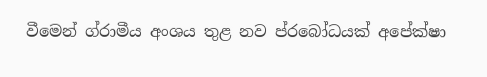වීමෙන් ග්රාමීය අංශය තුළ නව ප්රබෝධයක් අපේක්ෂා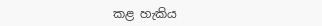කළ හැකිය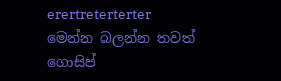erertreterterter
මෙන්න බලන්න තවත් ගොසිප්